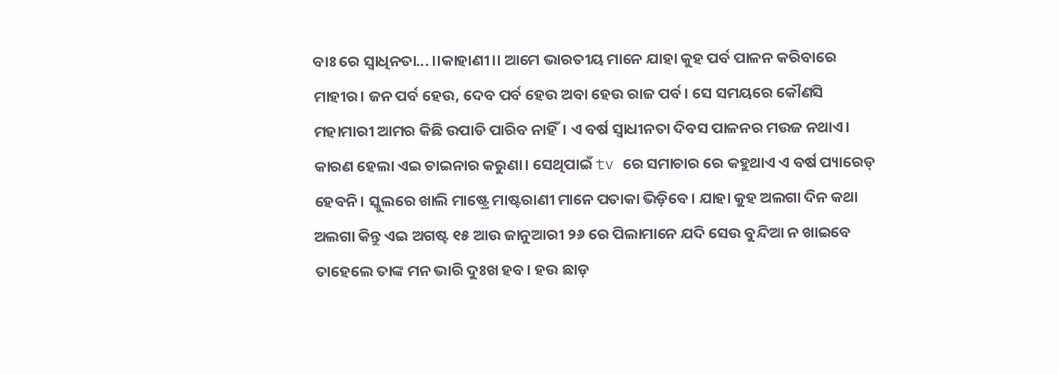ବାଃ ରେ ସ୍ବାଧିନତା... ।।କାହାଣୀ।। ଆମେ ଭାରତୀୟ ମାନେ ଯାହା କୁହ ପର୍ବ ପାଳନ କରିବାରେ ମାହୀର। ଜନ ପର୍ବ ହେଉ, ଦେବ ପର୍ବ ହେଉ ଅବା ହେଉ ରାଜ ପର୍ବ। ସେ ସମୟରେ କୌଣସି ମହାମାରୀ ଆମର କିଛି ଉପାଡି ପାରିବ ନାହିଁ। ଏ ବର୍ଷ ସ୍ୱାଧୀନତା ଦିବସ ପାଳନର ମଉଜ ନଥାଏ। କାରଣ ହେଲା ଏଇ ଚାଇନାର କରୁଣା। ସେଥିପାଇଁ tv ରେ ସମାଚାର ରେ କହୁଥାଏ ଏ ବର୍ଷ ପ୍ୟାରେଡ୍ ହେବନି। ସ୍କୁଲରେ ଖାଲି ମାଷ୍ଟ୍ରେ ମାଷ୍ଟରାଣୀ ମାନେ ପତାକା ଭିଡ଼ିବେ। ଯାହା କୁହ ଅଲଗା ଦିନ କଥା ଅଲଗା କିନ୍ତୁ ଏଇ ଅଗଷ୍ଟ ୧୫ ଆଉ ଜାନୁଆରୀ ୨୬ ରେ ପିଲାମାନେ ଯଦି ସେଉ ବୁନ୍ଦିଆ ନ ଖାଇବେ ତାହେଲେ ତାଙ୍କ ମନ ଭାରି ଦୁଃଖ ହବ। ହଉ ଛାଡ଼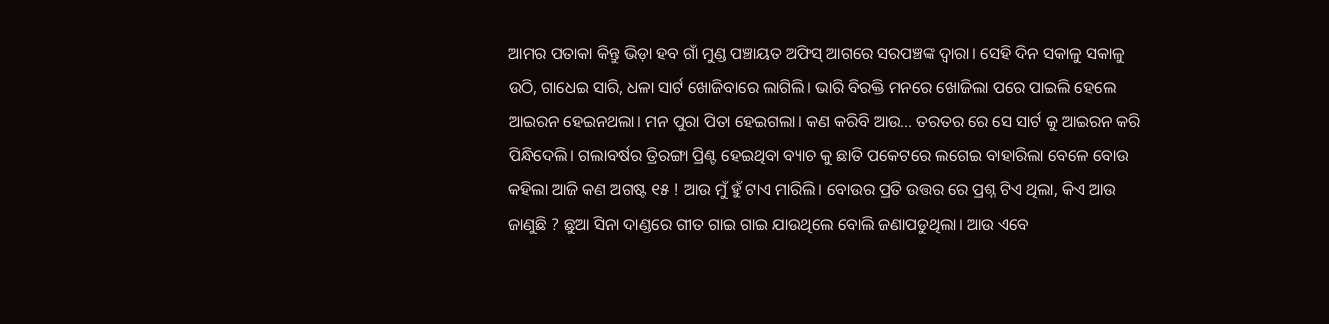ଆମର ପତାକା କିନ୍ତୁ ଭିଡ଼ା ହବ ଗାଁ ମୁଣ୍ଡ ପଞ୍ଚାୟତ ଅଫିସ୍ ଆଗରେ ସରପଞ୍ଚଙ୍କ ଦ୍ୱାରା। ସେହି ଦିନ ସକାଳୁ ସକାଳୁ ଉଠି, ଗାଧେଇ ସାରି, ଧଳା ସାର୍ଟ ଖୋଜିବାରେ ଲାଗିଲି। ଭାରି ବିରକ୍ତି ମନରେ ଖୋଜିଲା ପରେ ପାଇଲି ହେଲେ ଆଇରନ ହେଇନଥଲା। ମନ ପୁରା ପିତା ହେଇଗଲା। କଣ କରିବି ଆଉ... ତରତର ରେ ସେ ସାର୍ଟ କୁ ଆଇରନ କରି ପିନ୍ଧିଦେଲି। ଗଲାବର୍ଷର ତ୍ରିରଙ୍ଗା ପ୍ରିଣ୍ଟ ହେଇଥିବା ବ୍ୟାଚ କୁ ଛାତି ପକେଟରେ ଲଗେଇ ବାହାରିଲା ବେଳେ ବୋଉ କହିଲା ଆଜି କଣ ଅଗଷ୍ଟ ୧୫ ! ଆଉ ମୁଁ ହୁଁ ଟାଏ ମାରିଲି। ବୋଉର ପ୍ରତି ଉତ୍ତର ରେ ପ୍ରଶ୍ନ ଟିଏ ଥିଲା, କିଏ ଆଉ ଜାଣୁଛି ? ଛୁଆ ସିନା ଦାଣ୍ଡରେ ଗୀତ ଗାଇ ଗାଇ ଯାଉଥିଲେ ବୋଲି ଜଣାପଡୁଥିଲା। ଆଉ ଏବେ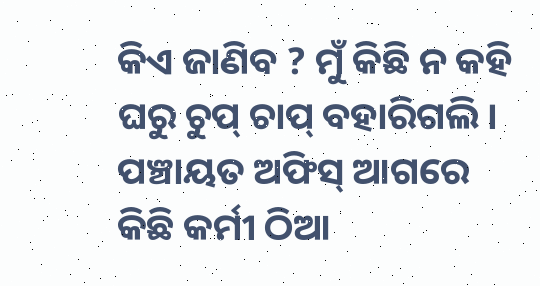କିଏ ଜାଣିବ ? ମୁଁ କିଛି ନ କହି ଘରୁ ଚୁପ୍ ଚାପ୍ ବହାରିଗଲି। ପଞ୍ଚାୟତ ଅଫିସ୍ ଆଗରେ କିଛି କର୍ମୀ ଠିଆ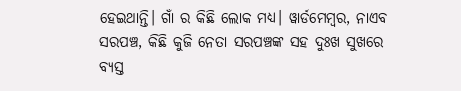ହେଇଥାନ୍ତି। ଗାଁ ର କିଛି ଲୋକ ମଧ୍ୟ। ୱାର୍ଡମେମ୍ବର, ନାଏବ ସରପଞ୍ଚ, କିଛି କୁଜି ନେତା ସରପଞ୍ଚଙ୍କ ସହ ଦୁଃଖ ସୁଖରେ ବ୍ୟସ୍ତ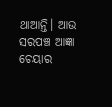ଥାଆନ୍ତି। ଆଉ ସରପଞ୍ଚ ଆଜ୍ଞା ଚେୟାର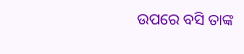ଉପରେ ବସି ତାଙ୍କ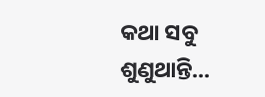କଥା ସବୁ ଶୁଣୁଥାନ୍ତି...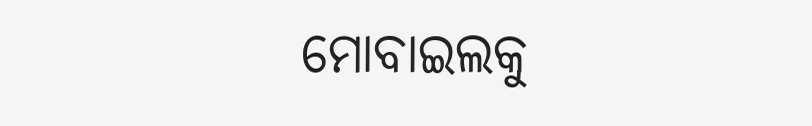ମୋବାଇଲକୁ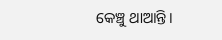କେଞ୍ଚୁ ଥାଆନ୍ତି।